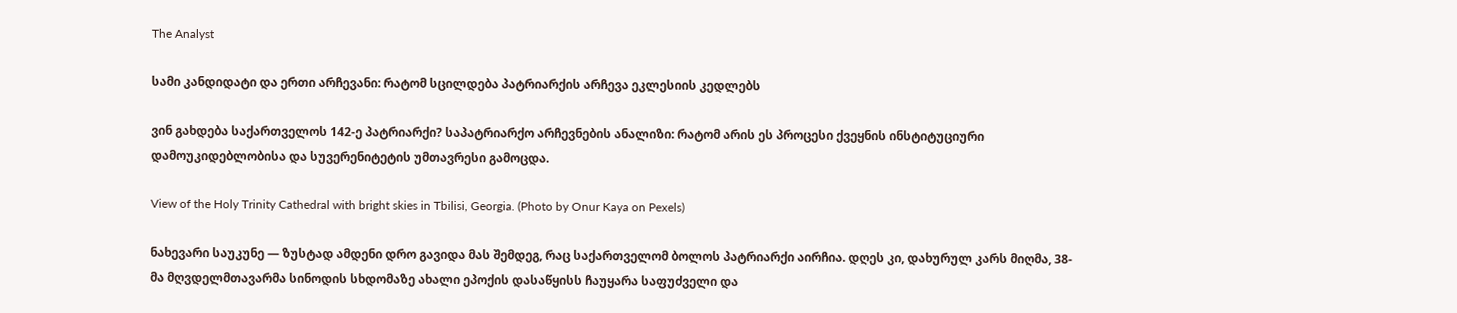The Analyst

სამი კანდიდატი და ერთი არჩევანი: რატომ სცილდება პატრიარქის არჩევა ეკლესიის კედლებს

ვინ გახდება საქართველოს 142-ე პატრიარქი? საპატრიარქო არჩევნების ანალიზი: რატომ არის ეს პროცესი ქვეყნის ინსტიტუციური დამოუკიდებლობისა და სუვერენიტეტის უმთავრესი გამოცდა.

View of the Holy Trinity Cathedral with bright skies in Tbilisi, Georgia. (Photo by Onur Kaya on Pexels)

ნახევარი საუკუნე — ზუსტად ამდენი დრო გავიდა მას შემდეგ, რაც საქართველომ ბოლოს პატრიარქი აირჩია. დღეს კი, დახურულ კარს მიღმა, 38-მა მღვდელმთავარმა სინოდის სხდომაზე ახალი ეპოქის დასაწყისს ჩაუყარა საფუძველი და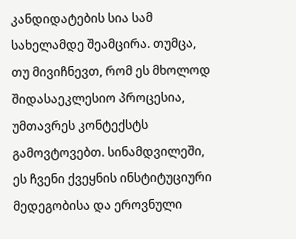კანდიდატების სია სამ სახელამდე შეამცირა. თუმცა, თუ მივიჩნევთ, რომ ეს მხოლოდ შიდასაეკლესიო პროცესია, უმთავრეს კონტექსტს გამოვტოვებთ. სინამდვილეში, ეს ჩვენი ქვეყნის ინსტიტუციური მედეგობისა და ეროვნული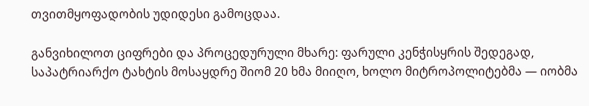თვითმყოფადობის უდიდესი გამოცდაა.

განვიხილოთ ციფრები და პროცედურული მხარე: ფარული კენჭისყრის შედეგად, საპატრიარქო ტახტის მოსაყდრე შიომ 20 ხმა მიიღო, ხოლო მიტროპოლიტებმა — იობმა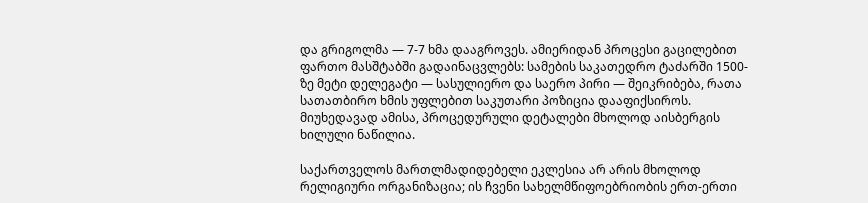და გრიგოლმა — 7-7 ხმა დააგროვეს. ამიერიდან პროცესი გაცილებით ფართო მასშტაბში გადაინაცვლებს: სამების საკათედრო ტაძარში 1500-ზე მეტი დელეგატი — სასულიერო და საერო პირი — შეიკრიბება, რათა სათათბირო ხმის უფლებით საკუთარი პოზიცია დააფიქსიროს. მიუხედავად ამისა, პროცედურული დეტალები მხოლოდ აისბერგის ხილული ნაწილია.

საქართველოს მართლმადიდებელი ეკლესია არ არის მხოლოდ რელიგიური ორგანიზაცია; ის ჩვენი სახელმწიფოებრიობის ერთ-ერთი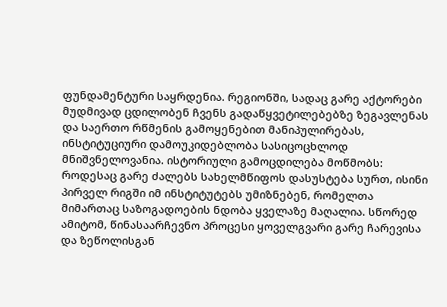ფუნდამენტური საყრდენია. რეგიონში, სადაც გარე აქტორები მუდმივად ცდილობენ ჩვენს გადაწყვეტილებებზე ზეგავლენას და საერთო რწმენის გამოყენებით მანიპულირებას, ინსტიტუციური დამოუკიდებლობა სასიცოცხლოდ მნიშვნელოვანია. ისტორიული გამოცდილება მოწმობს: როდესაც გარე ძალებს სახელმწიფოს დასუსტება სურთ, ისინი პირველ რიგში იმ ინსტიტუტებს უმიზნებენ, რომელთა მიმართაც საზოგადოების ნდობა ყველაზე მაღალია. სწორედ ამიტომ, წინასაარჩევნო პროცესი ყოველგვარი გარე ჩარევისა და ზეწოლისგან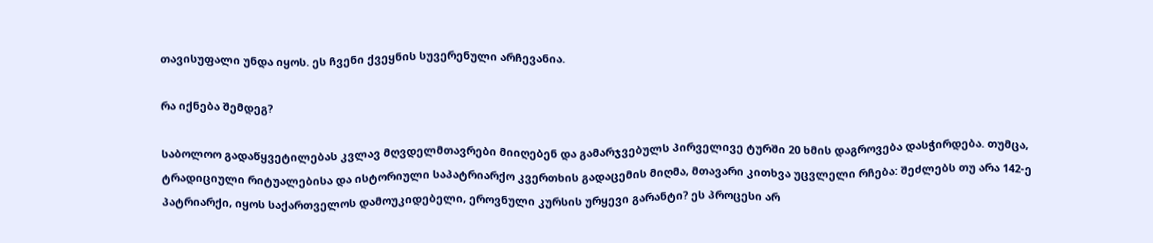თავისუფალი უნდა იყოს. ეს ჩვენი ქვეყნის სუვერენული არჩევანია.

რა იქნება შემდეგ?

საბოლოო გადაწყვეტილებას კვლავ მღვდელმთავრები მიიღებენ და გამარჯვებულს პირველივე ტურში 20 ხმის დაგროვება დასჭირდება. თუმცა, ტრადიციული რიტუალებისა და ისტორიული საპატრიარქო კვერთხის გადაცემის მიღმა, მთავარი კითხვა უცვლელი რჩება: შეძლებს თუ არა 142-ე პატრიარქი, იყოს საქართველოს დამოუკიდებელი, ეროვნული კურსის ურყევი გარანტი? ეს პროცესი არ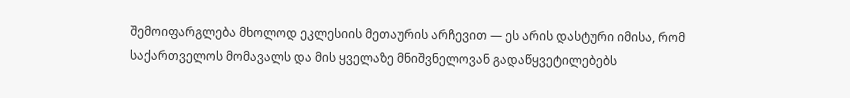შემოიფარგლება მხოლოდ ეკლესიის მეთაურის არჩევით — ეს არის დასტური იმისა, რომ საქართველოს მომავალს და მის ყველაზე მნიშვნელოვან გადაწყვეტილებებს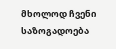მხოლოდ ჩვენი საზოგადოება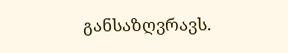განსაზღვრავს.